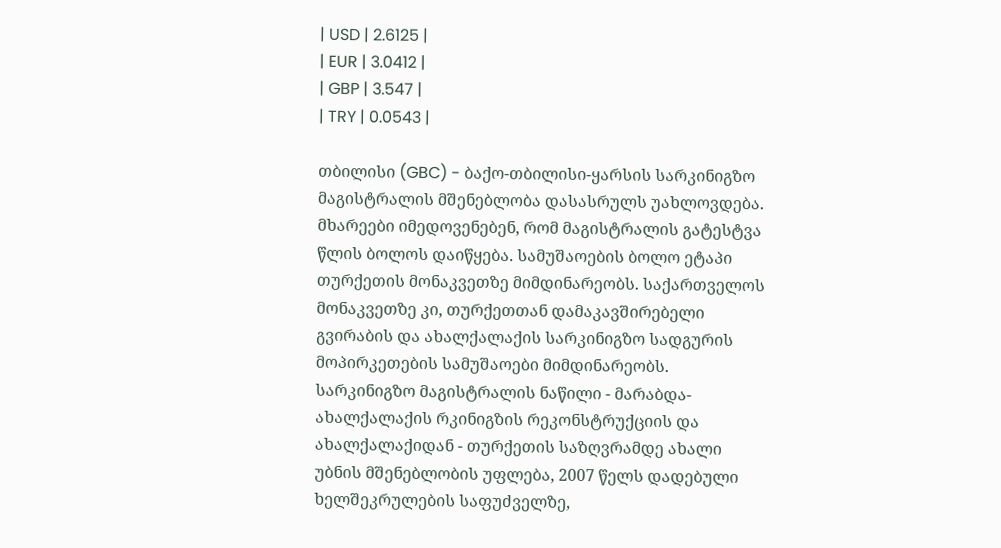| USD | 2.6125 |
| EUR | 3.0412 |
| GBP | 3.547 |
| TRY | 0.0543 |

თბილისი (GBC) - ბაქო-თბილისი-ყარსის სარკინიგზო მაგისტრალის მშენებლობა დასასრულს უახლოვდება.
მხარეები იმედოვენებენ, რომ მაგისტრალის გატესტვა წლის ბოლოს დაიწყება. სამუშაოების ბოლო ეტაპი თურქეთის მონაკვეთზე მიმდინარეობს. საქართველოს მონაკვეთზე კი, თურქეთთან დამაკავშირებელი გვირაბის და ახალქალაქის სარკინიგზო სადგურის მოპირკეთების სამუშაოები მიმდინარეობს.
სარკინიგზო მაგისტრალის ნაწილი - მარაბდა-ახალქალაქის რკინიგზის რეკონსტრუქციის და ახალქალაქიდან - თურქეთის საზღვრამდე ახალი უბნის მშენებლობის უფლება, 2007 წელს დადებული ხელშეკრულების საფუძველზე,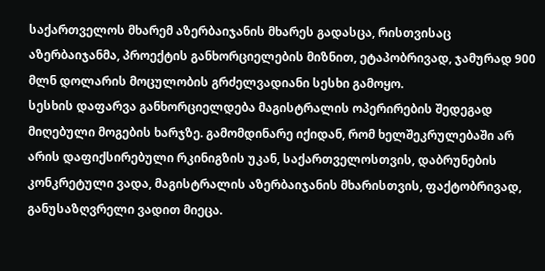საქართველოს მხარემ აზერბაიჯანის მხარეს გადასცა, რისთვისაც აზერბაიჯანმა, პროექტის განხორციელების მიზნით, ეტაპობრივად, ჯამურად 900 მლნ დოლარის მოცულობის გრძელვადიანი სესხი გამოყო.
სესხის დაფარვა განხორციელდება მაგისტრალის ოპერირების შედეგად მიღებული მოგების ხარჯზე. გამომდინარე იქიდან, რომ ხელშეკრულებაში არ არის დაფიქსირებული რკინიგზის უკან, საქართველოსთვის, დაბრუნების კონკრეტული ვადა, მაგისტრალის აზერბაიჯანის მხარისთვის, ფაქტობრივად, განუსაზღვრელი ვადით მიეცა.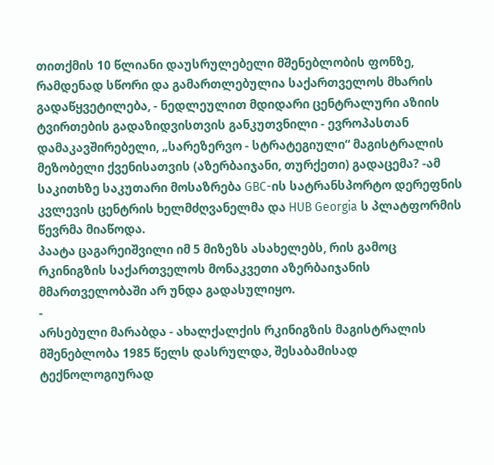თითქმის 10 წლიანი დაუსრულებელი მშენებლობის ფონზე, რამდენად სწორი და გამართლებულია საქართველოს მხარის გადაწყვეტილება, - ნედლეულით მდიდარი ცენტრალური აზიის ტვირთების გადაზიდვისთვის განკუთვნილი - ევროპასთან დამაკავშირებელი, „სარეზერვო - სტრატეგიული“ მაგისტრალის მეზობელი ქვენისათვის (აზერბაიჯანი, თურქეთი) გადაცემა? -ამ საკითხზე საკუთარი მოსაზრება GBC-ის სატრანსპორტო დერეფნის კვლევის ცენტრის ხელმძღვანელმა და HUB Georgia ს პლატფორმის წევრმა მიაწოდა.
პაატა ცაგარეიშვილი იმ 5 მიზეზს ასახელებს, რის გამოც რკინიგზის საქართველოს მონაკვეთი აზერბაიჯანის მმართველობაში არ უნდა გადასულიყო.
-
არსებული მარაბდა - ახალქალქის რკინიგზის მაგისტრალის მშენებლობა 1985 წელს დასრულდა, შესაბამისად ტექნოლოგიურად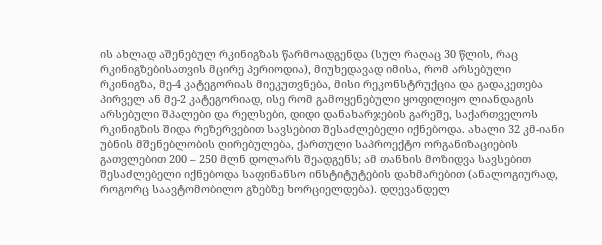ის ახლად აშენებულ რკინიგზას წარმოადგენდა (სულ რაღაც 30 წლის, რაც რკინიგზებისათვის მცირე პერიოდია), მიუხედავად იმისა, რომ არსებული რკინიგზა, მე-4 კატეგორიას მიეკუთვნება, მისი რეკონსტრუქცია და გადაკეთება პირველ ან მე-2 კატეგორიად, ისე რომ გამოყენებული ყოფილიყო ლიანდაგის არსებული შპალები და რელსები, დიდი დანახარჯების გარეშე, საქართველოს რკინიგზის შიდა რეზერვებით სავსებით შესაძლებელი იქნებოდა. ახალი 32 კმ-იანი უბნის მშენებლობის ღირებულება, ქართული საპროექტო ორგანიზაციების გათვლებით 200 – 250 მლნ დოლარს შეადგენს; ამ თანხის მოზიდვა სავსებით შესაძლებელი იქნებოდა საფინანსო ინსტიტუტების დახმარებით (ანალოგიურად, როგორც საავტომობილო გზებზე ხორციელდება). დღევანდელ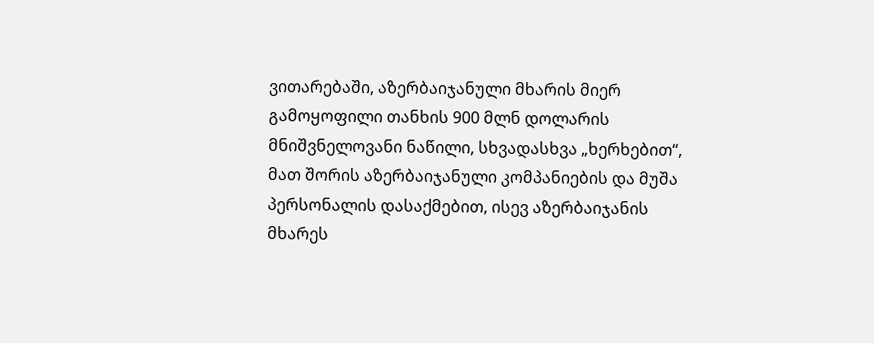ვითარებაში, აზერბაიჯანული მხარის მიერ გამოყოფილი თანხის 900 მლნ დოლარის მნიშვნელოვანი ნაწილი, სხვადასხვა „ხერხებით“, მათ შორის აზერბაიჯანული კომპანიების და მუშა პერსონალის დასაქმებით, ისევ აზერბაიჯანის მხარეს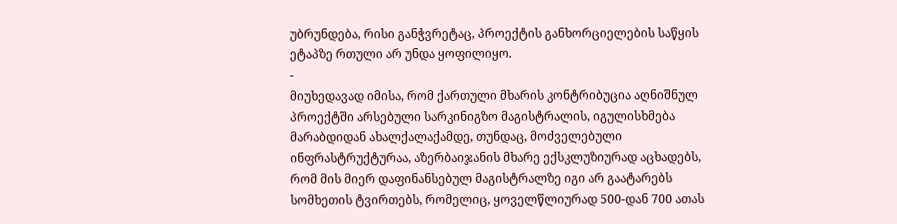უბრუნდება, რისი განჭვრეტაც, პროექტის განხორციელების საწყის ეტაპზე რთული არ უნდა ყოფილიყო.
-
მიუხედავად იმისა, რომ ქართული მხარის კონტრიბუცია აღნიშნულ პროექტში არსებული სარკინიგზო მაგისტრალის, იგულისხმება მარაბდიდან ახალქალაქამდე, თუნდაც, მოძველებული ინფრასტრუქტურაა, აზერბაიჯანის მხარე ექსკლუზიურად აცხადებს, რომ მის მიერ დაფინანსებულ მაგისტრალზე იგი არ გაატარებს სომხეთის ტვირთებს, რომელიც, ყოველწლიურად 500-დან 700 ათას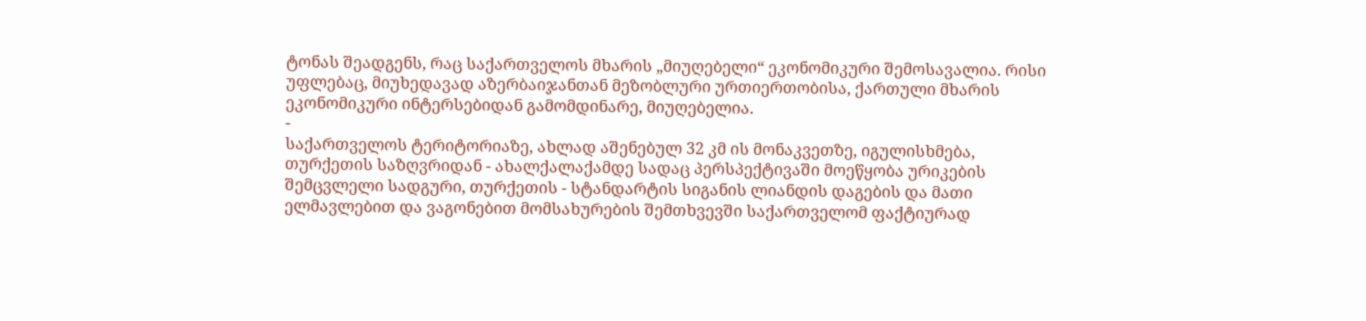ტონას შეადგენს, რაც საქართველოს მხარის „მიუღებელი“ ეკონომიკური შემოსავალია. რისი უფლებაც, მიუხედავად აზერბაიჯანთან მეზობლური ურთიერთობისა, ქართული მხარის ეკონომიკური ინტერსებიდან გამომდინარე, მიუღებელია.
-
საქართველოს ტერიტორიაზე, ახლად აშენებულ 32 კმ ის მონაკვეთზე, იგულისხმება, თურქეთის საზღვრიდან - ახალქალაქამდე სადაც პერსპექტივაში მოეწყობა ურიკების შემცვლელი სადგური, თურქეთის - სტანდარტის სიგანის ლიანდის დაგების და მათი ელმავლებით და ვაგონებით მომსახურების შემთხვევში საქართველომ ფაქტიურად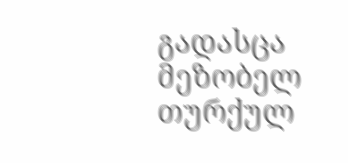გადასცა მეზობელ თურქულ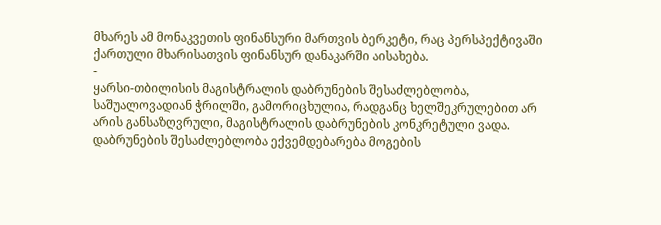მხარეს ამ მონაკვეთის ფინანსური მართვის ბერკეტი, რაც პერსპექტივაში ქართული მხარისათვის ფინანსურ დანაკარში აისახება.
-
ყარსი-თბილისის მაგისტრალის დაბრუნების შესაძლებლობა, საშუალოვადიან ჭრილში, გამორიცხულია, რადგანც ხელშეკრულებით არ არის განსაზღვრული, მაგისტრალის დაბრუნების კონკრეტული ვადა. დაბრუნების შესაძლებლობა ექვემდებარება მოგების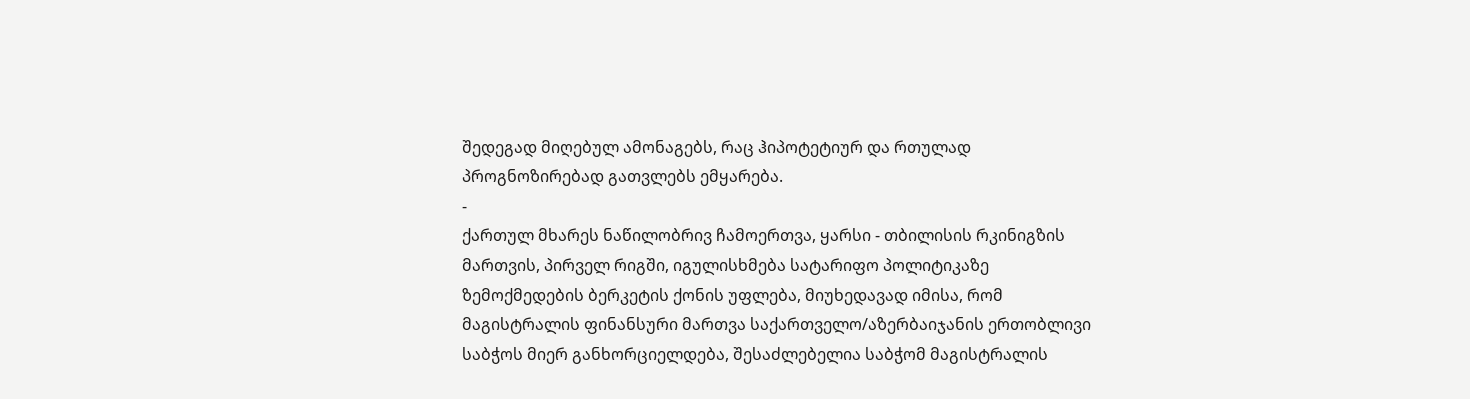შედეგად მიღებულ ამონაგებს, რაც ჰიპოტეტიურ და რთულად პროგნოზირებად გათვლებს ემყარება.
-
ქართულ მხარეს ნაწილობრივ ჩამოერთვა, ყარსი - თბილისის რკინიგზის მართვის, პირველ რიგში, იგულისხმება სატარიფო პოლიტიკაზე ზემოქმედების ბერკეტის ქონის უფლება, მიუხედავად იმისა, რომ მაგისტრალის ფინანსური მართვა საქართველო/აზერბაიჯანის ერთობლივი საბჭოს მიერ განხორციელდება, შესაძლებელია საბჭომ მაგისტრალის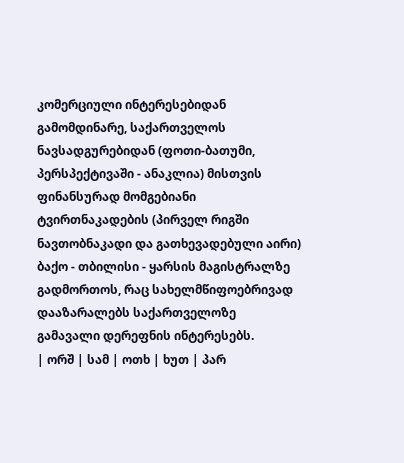კომერციული ინტერესებიდან გამომდინარე, საქართველოს ნავსადგურებიდან (ფოთი-ბათუმი, პერსპექტივაში - ანაკლია) მისთვის ფინანსურად მომგებიანი ტვირთნაკადების (პირველ რიგში ნავთობნაკადი და გათხევადებული აირი) ბაქო - თბილისი - ყარსის მაგისტრალზე გადმორთოს, რაც სახელმწიფოებრივად დააზარალებს საქართველოზე გამავალი დერეფნის ინტერესებს.
| ორშ | სამ | ოთხ | ხუთ | პარ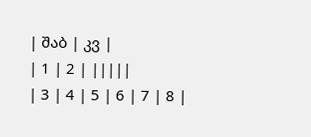| შაბ | კვ |
| 1 | 2 | |||||
| 3 | 4 | 5 | 6 | 7 | 8 |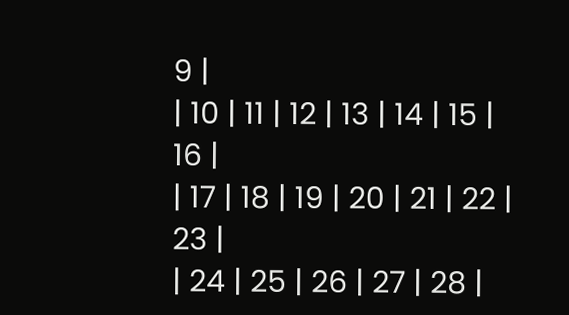9 |
| 10 | 11 | 12 | 13 | 14 | 15 | 16 |
| 17 | 18 | 19 | 20 | 21 | 22 | 23 |
| 24 | 25 | 26 | 27 | 28 |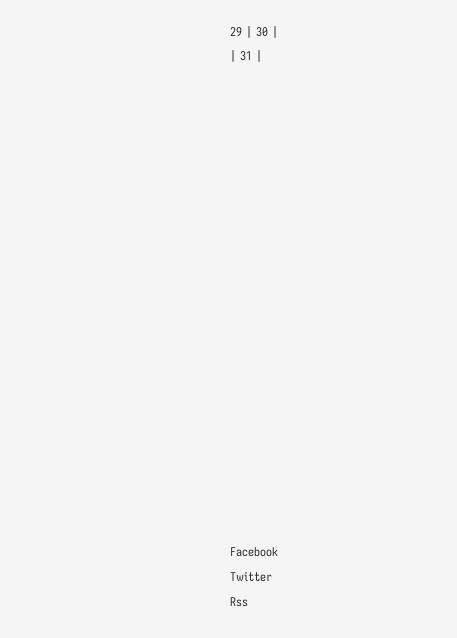29 | 30 |
| 31 |



















Facebook
Twitter
Rss